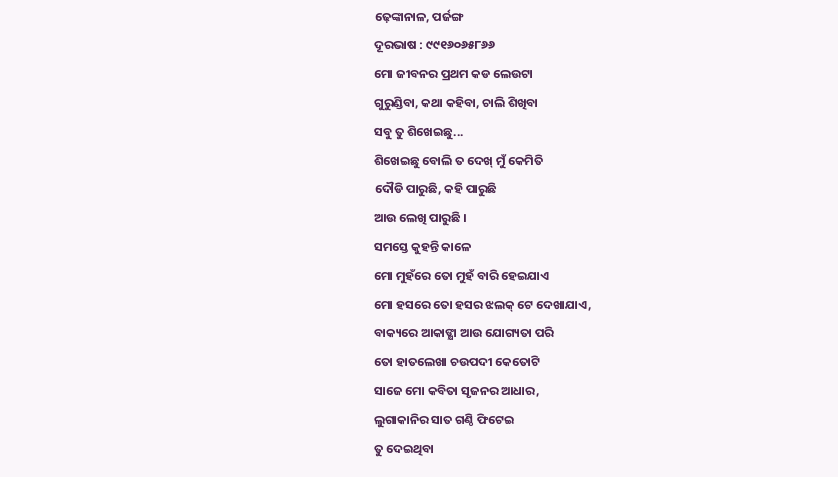ଢ଼େଙ୍କାନାଳ, ପର୍ଜଙ୍ଗ
ଦୂରଭାଷ : ୯୯୧୬୦୬୫୮୬୬
ମୋ ଜୀବନର ପ୍ରଥମ କଡ ଲେଉଟା
ଗୁରୁଣ୍ଡିବା, କଥା କହିବା, ଚାଲି ଶିଖିବା
ସବୁ ତୁ ଶିଖେଇଛୁ...
ଶିଖେଇଛୁ ବୋଲି ତ ଦେଖ୍ ମୁଁ କେମିତି
ଦୌଡି ପାରୁଛି, କହି ପାରୁଛି
ଆଉ ଲେଖି ପାରୁଛି ।
ସମସ୍ତେ କୁହନ୍ତି କାଳେ
ମୋ ମୁହଁରେ ତୋ ମୁହଁ ବାରି ହେଇଯାଏ
ମୋ ହସରେ ତୋ ହସର ଝଲକ୍ ଟେ ଦେଖାଯାଏ,
ବାକ୍ୟରେ ଆକାଙ୍କ୍ଷା ଆଉ ଯୋଗ୍ୟତା ପରି
ତୋ ହାତଲେଖା ଚଉପଦୀ କେତୋଟି
ସାଜେ ମୋ କବିତା ସୃଜନର ଆଧାର,
ଲୁଗାକାନିର ସାତ ଗଣ୍ଠି ଫିଟେଇ
ତୁ ଦେଇଥିବା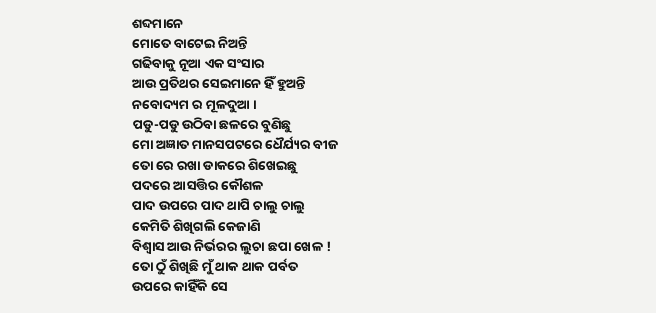ଶବ୍ଦମାନେ
ମୋତେ ବାଟେଇ ନିଅନ୍ତି
ଗଢିବାକୁ ନୂଆ ଏକ ସଂସାର
ଆଉ ପ୍ରତିଥର ସେଇମାନେ ହିଁ ହୁଅନ୍ତି
ନବୋଦ୍ୟମ ର ମୂଳଦୁଆ ।
ପଡୁ-ପଡୁ ଉଠିବା ଛଳରେ ବୁଣିଛୁ
ମୋ ଅଜ୍ଞାତ ମାନସପଟରେ ଧୈର୍ଯ୍ୟର ବୀଜ
ତୋ ରେ ରଖା ଡାକରେ ଶିଖେଇଛୁ
ପଦରେ ଆସତ୍ତିର କୌଶଳ
ପାଦ ଉପରେ ପାଦ ଥାପି ଚାଲୁ ଚାଲୁ
କେମିତି ଶିଖିଗଲି କେଜାଣି
ବିଶ୍ଵାସ ଆଉ ନିର୍ଭରର ଲୁଚା ଛପା ଖେଳ !
ତୋ ଠୁଁ ଶିଖିଛି ମୁଁ ଥାକ ଥାକ ପର୍ବତ
ଉପରେ କାହିଁକି ସେ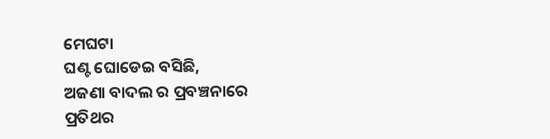ମେଘଟା
ଘଣ୍ଟ ଘୋଡେଇ ବସିଛି,
ଅଜଣା ବାଦଲ ର ପ୍ରବଞ୍ଚନାରେ
ପ୍ରତିଥର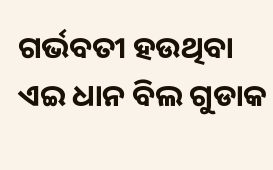ଗର୍ଭବତୀ ହଉଥିବା
ଏଇ ଧାନ ବିଲ ଗୁଡାକ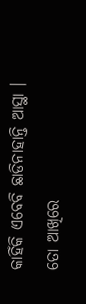କାହିଁକି ଏବେବି ଛାଡିନାହାନ୍ତି ଆସ୍ଥା ।
ତୋ ଆଖିରେ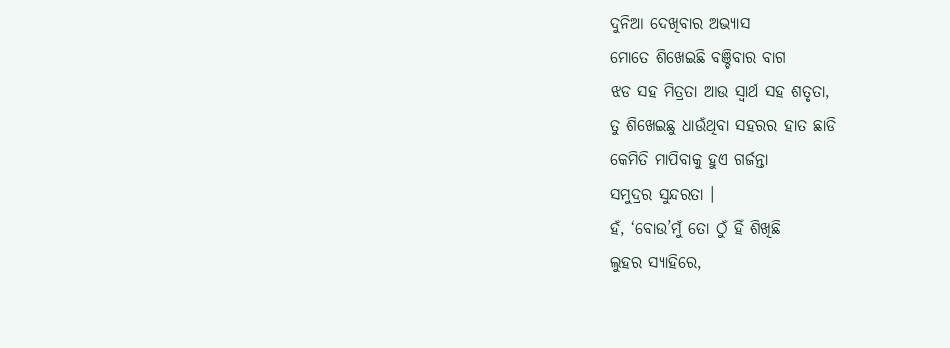ଦୁନିଆ ଦେଖିବାର ଅଭ୍ୟାସ
ମୋତେ ଶିଖେଇଛି ବଞ୍ଚିବାର ବାଗ
ଝଡ ସହ ମିତ୍ରତା ଆଉ ସ୍ୱାର୍ଥ ସହ ଶତୃତା,
ତୁ ଶିଖେଇଛୁ ଧାଉଁଥିବା ସହରର ହାତ ଛାଡି
କେମିତି ମାପିବାକୁ ହୁଏ ଗର୍ଜନ୍ତା
ସମୁଦ୍ରର ସୁନ୍ଦରତା ।
ହଁ, ‘ବୋଉ’ମୁଁ ତୋ ଠୁଁ ହିଁ ଶିଖିଛି
ଲୁହର ସ୍ୟାହିରେ,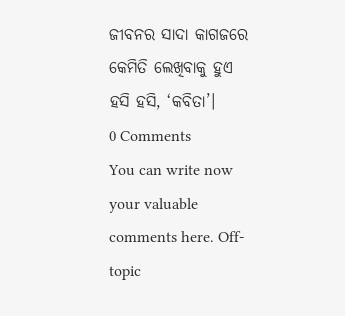ଜୀବନର ସାଦା କାଗଜରେ
କେମିତି ଲେଖିବାକୁ ହୁଏ ହସି ହସି, ‘କବିତା’।
0 Comments
You can write now your valuable comments here. Off-topic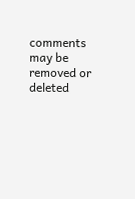comments may be removed or deleted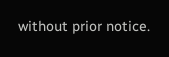without prior notice.